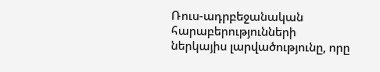Ռուս-ադրբեջանական հարաբերությունների ներկայիս լարվածությունը, որը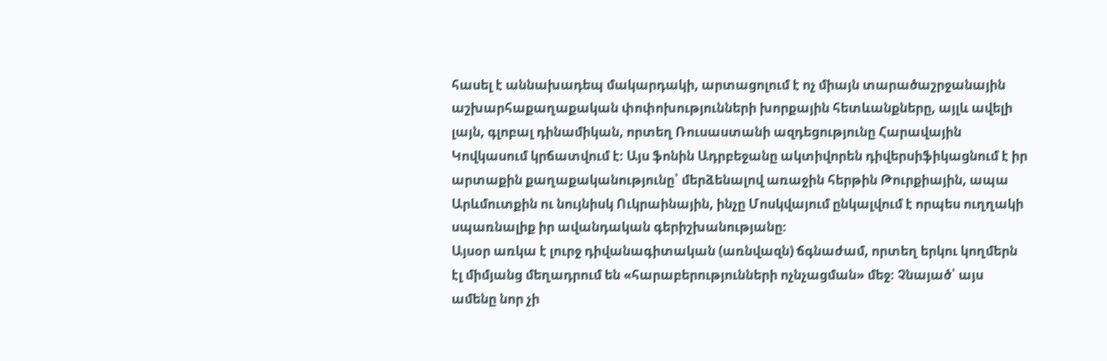հասել է աննախադեպ մակարդակի, արտացոլում է ոչ միայն տարածաշրջանային աշխարհաքաղաքական փոփոխությունների խորքային հետևանքները, այլև ավելի լայն, գլոբալ դինամիկան, որտեղ Ռուսաստանի ազդեցությունը Հարավային Կովկասում կրճատվում է։ Այս ֆոնին Ադրբեջանը ակտիվորեն դիվերսիֆիկացնում է իր արտաքին քաղաքականությունը՝ մերձենալով առաջին հերթին Թուրքիային, ապա Արևմուտքին ու նույնիսկ Ուկրաինային, ինչը Մոսկվայում ընկալվում է որպես ուղղակի սպառնալիք իր ավանդական գերիշխանությանը։
Այսօր առկա է լուրջ դիվանագիտական (առնվազն) ճգնաժամ, որտեղ երկու կողմերն էլ միմյանց մեղադրում են «հարաբերությունների ոչնչացման» մեջ։ Չնայած՝ այս ամենը նոր չի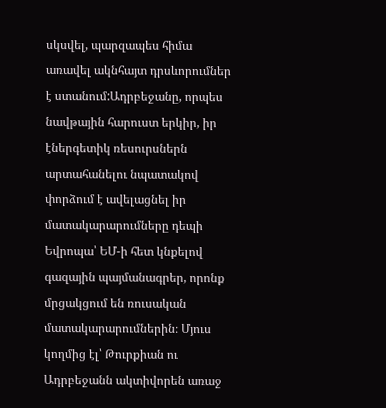սկսվել, պարզապես հիմա առավել ակնհայտ դրսևորումներ է ստանում:Ադրբեջանը, որպես նավթային հարուստ երկիր, իր էներգետիկ ռեսուրսներն արտահանելու նպատակով փորձում է ավելացնել իր մատակարարումները դեպի Եվրոպա՝ ԵՄ-ի հետ կնքելով գազային պայմանագրեր, որոնք մրցակցում են ռուսական մատակարարումներին։ Մյուս կողմից էլ՝ Թուրքիան ու Ադրբեջանն ակտիվորեն առաջ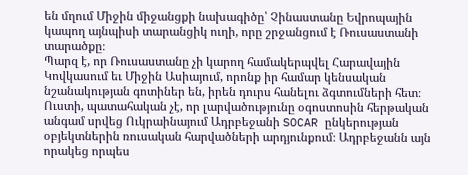են մղում Միջին միջանցքի նախագիծը՝ Չինաստանը Եվրոպային կապող այնպիսի տարանցիկ ուղի, որը շրջանցում է Ռուսաստանի տարածքը։
Պարզ է, որ Ռուսաստանը չի կարող համակերպվել Հարավային Կովկասում եւ Միջին Ասիայում, որոնք իր համար կենսական նշանակության գոտիներ են, իրեն դուրս հանելու ձգտումների հետ։ Ուստի, պատահական չէ, որ լարվածությունը օգոստոսին հերթական անգամ սրվեց Ուկրաինայում Ադրբեջանի SOCAR ընկերության օբյեկտներին ռուսական հարվածների արդյունքում։ Ադրբեջանն այն որակեց որպես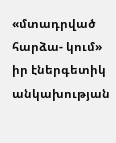«մտադրված հարձա- կում» իր էներգետիկ անկախության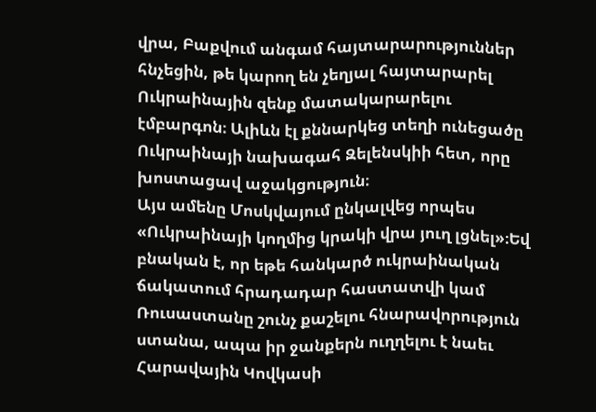վրա, Բաքվում անգամ հայտարարություններ հնչեցին, թե կարող են չեղյալ հայտարարել Ուկրաինային զենք մատակարարելու էմբարգոն։ Ալիևն էլ քննարկեց տեղի ունեցածը Ուկրաինայի նախագահ Զելենսկիի հետ, որը խոստացավ աջակցություն։
Այս ամենը Մոսկվայում ընկալվեց որպես «Ուկրաինայի կողմից կրակի վրա յուղ լցնել»։Եվ բնական է, որ եթե հանկարծ ուկրաինական ճակատում հրադադար հաստատվի կամ Ռուսաստանը շունչ քաշելու հնարավորություն ստանա, ապա իր ջանքերն ուղղելու է նաեւ Հարավային Կովկասի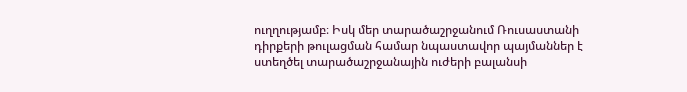ուղղությամբ։ Իսկ մեր տարածաշրջանում Ռուսաստանի դիրքերի թուլացման համար նպաստավոր պայմաններ է ստեղծել տարածաշրջանային ուժերի բալանսի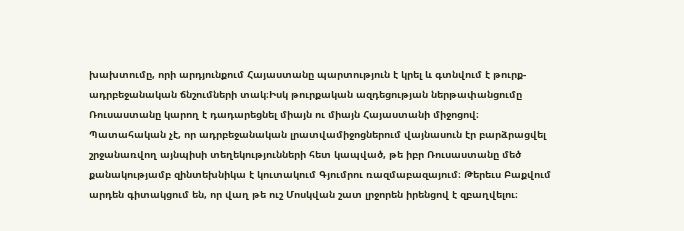խախտումը, որի արդյունքում Հայաստանը պարտություն է կրել և գտնվում է թուրք-ադրբեջանական ճնշումների տակ։Իսկ թուրքական ազդեցության ներթափանցումը Ռուսաստանը կարող է դադարեցնել միայն ու միայն Հայաստանի միջոցով։
Պատահական չէ, որ ադրբեջանական լրատվամիջոցներում վայնասուն էր բարձրացվել շրջանառվող այնպիսի տեղեկությունների հետ կապված, թե իբր Ռուսաստանը մեծ քանակությամբ զինտեխնիկա է կուտակում Գյումրու ռազմաբազայում։ Թերեւս Բաքվում արդեն գիտակցում են, որ վաղ թե ուշ Մոսկվան շատ լրջորեն իրենցով է զբաղվելու։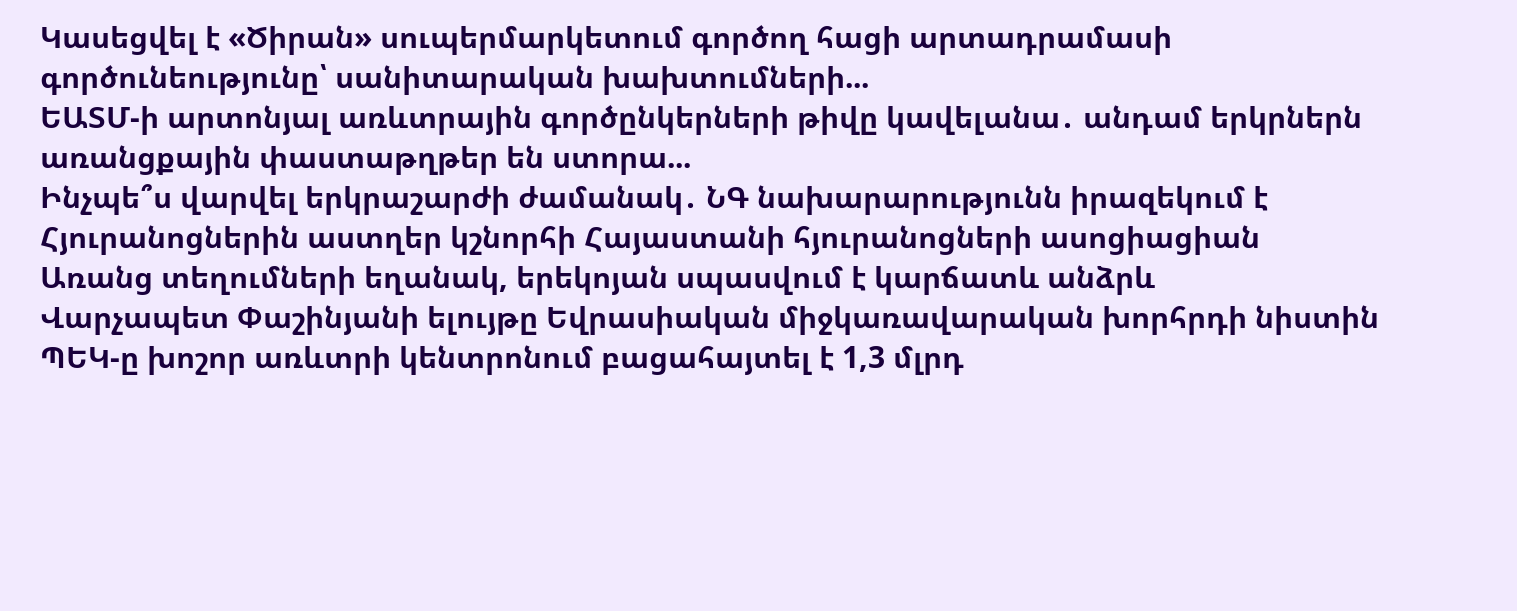Կասեցվել է «Ծիրան» սուպերմարկետում գործող հացի արտադրամասի գործունեությունը՝ սանիտարական խախտումների...
ԵԱՏՄ-ի արտոնյալ առևտրային գործընկերների թիվը կավելանա․ անդամ երկրներն առանցքային փաստաթղթեր են ստորա...
Ինչպե՞ս վարվել երկրաշարժի ժամանակ․ ՆԳ նախարարությունն իրազեկում է
Հյուրանոցներին աստղեր կշնորհի Հայաստանի հյուրանոցների ասոցիացիան
Առանց տեղումների եղանակ, երեկոյան սպասվում է կարճատև անձրև
Վարչապետ Փաշինյանի ելույթը Եվրասիական միջկառավարական խորհրդի նիստին
ՊԵԿ-ը խոշոր առևտրի կենտրոնում բացահայտել է 1,3 մլրդ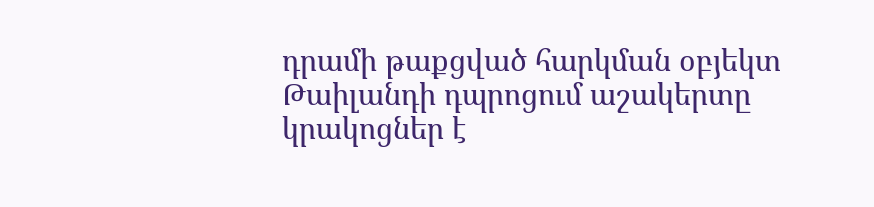դրամի թաքցված հարկման օբյեկտ
Թաիլանդի դպրոցում աշակերտը կրակոցներ է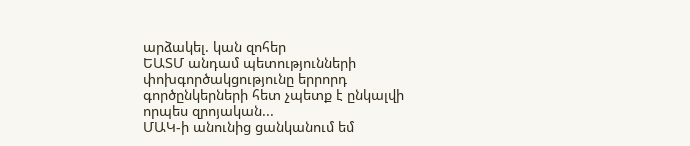արձակել. կան զոհեր
ԵԱՏՄ անդամ պետությունների փոխգործակցությունը երրորդ գործընկերների հետ չպետք է ընկալվի որպես զրոյական...
ՄԱԿ-ի անունից ցանկանում եմ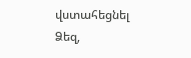վստահեցնել Ձեզ,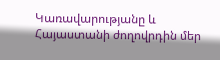Կառավարությանը և Հայաստանի ժողովրդին մեր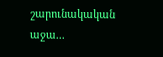շարունակական աջա...